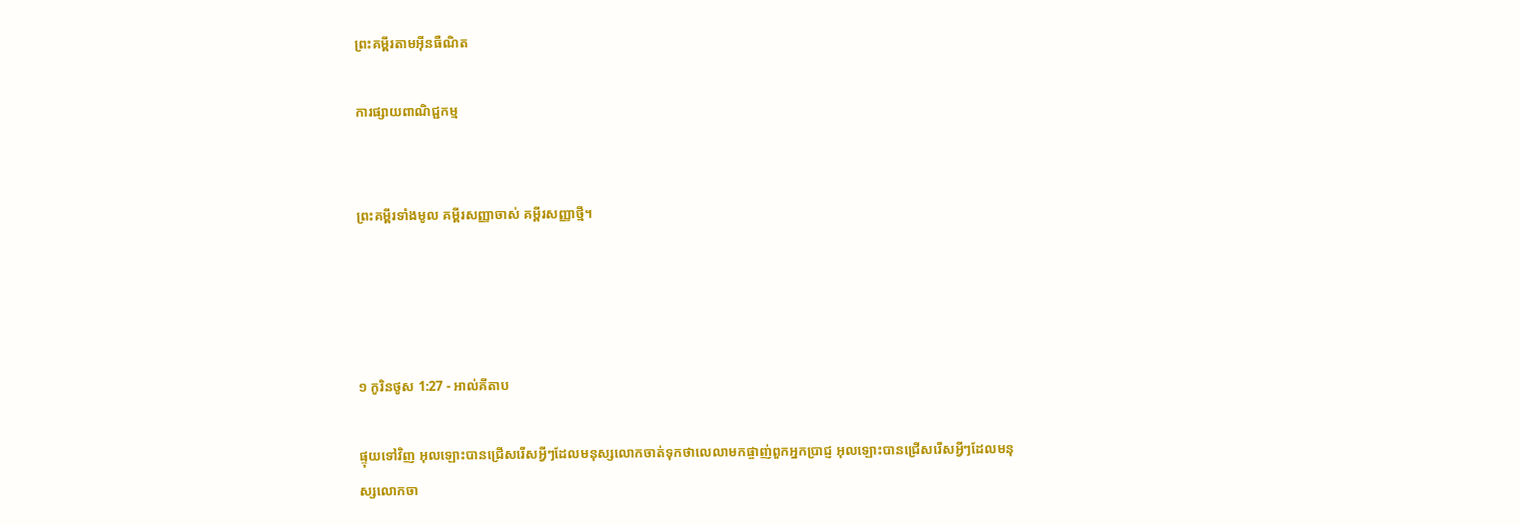ព្រះគម្ពីរតាមអ៊ីនធឺណិត

ការផ្សាយពាណិជ្ជកម្ម


ព្រះគម្ពីរទាំងមូល គម្ពីរសញ្ញាចាស់ គម្ពីរសញ្ញាថ្មី។




១ កូរិន‌ថូស 1:27 - អាល់គីតាប

ផ្ទុយទៅវិញ អុលឡោះបានជ្រើសរើសអ្វីៗដែលមនុស្សលោកចាត់ទុកថាលេលាមកផ្ចាញ់ពួកអ្នកប្រាជ្ញ អុលឡោះបានជ្រើសរើសអ្វីៗដែលមនុស្សលោកចា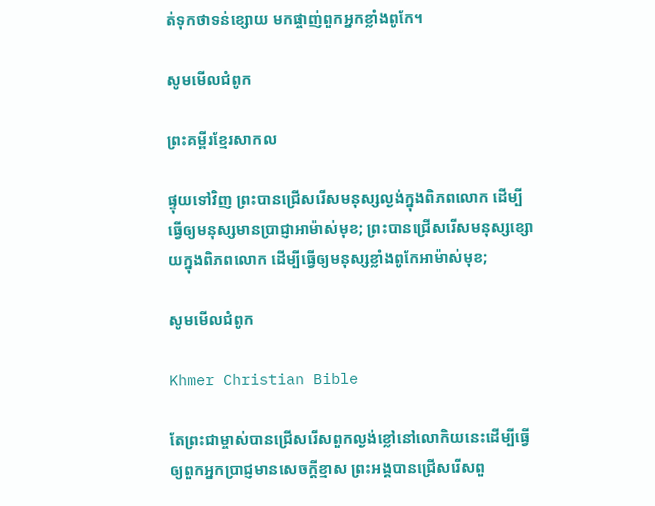ត់ទុកថាទន់ខ្សោយ មកផ្ចាញ់ពួកអ្នកខ្លាំងពូកែ។

សូមមើលជំពូក

ព្រះគម្ពីរខ្មែរសាកល

ផ្ទុយទៅវិញ ព្រះបានជ្រើសរើសមនុស្សល្ងង់ក្នុងពិភពលោក ដើម្បីធ្វើឲ្យមនុស្សមានប្រាជ្ញាអាម៉ាស់មុខ; ព្រះបានជ្រើសរើសមនុស្សខ្សោយក្នុងពិភពលោក ដើម្បីធ្វើឲ្យមនុស្សខ្លាំងពូកែអាម៉ាស់មុខ;

សូមមើលជំពូក

Khmer Christian Bible

តែព្រះជាម្ចាស់បានជ្រើសរើសពួកល្ងង់ខ្លៅនៅលោកិយនេះដើម្បីធ្វើឲ្យពួកអ្នកប្រាជ្ញមានសេចក្ដីខ្មាស ព្រះអង្គបានជ្រើសរើសពួ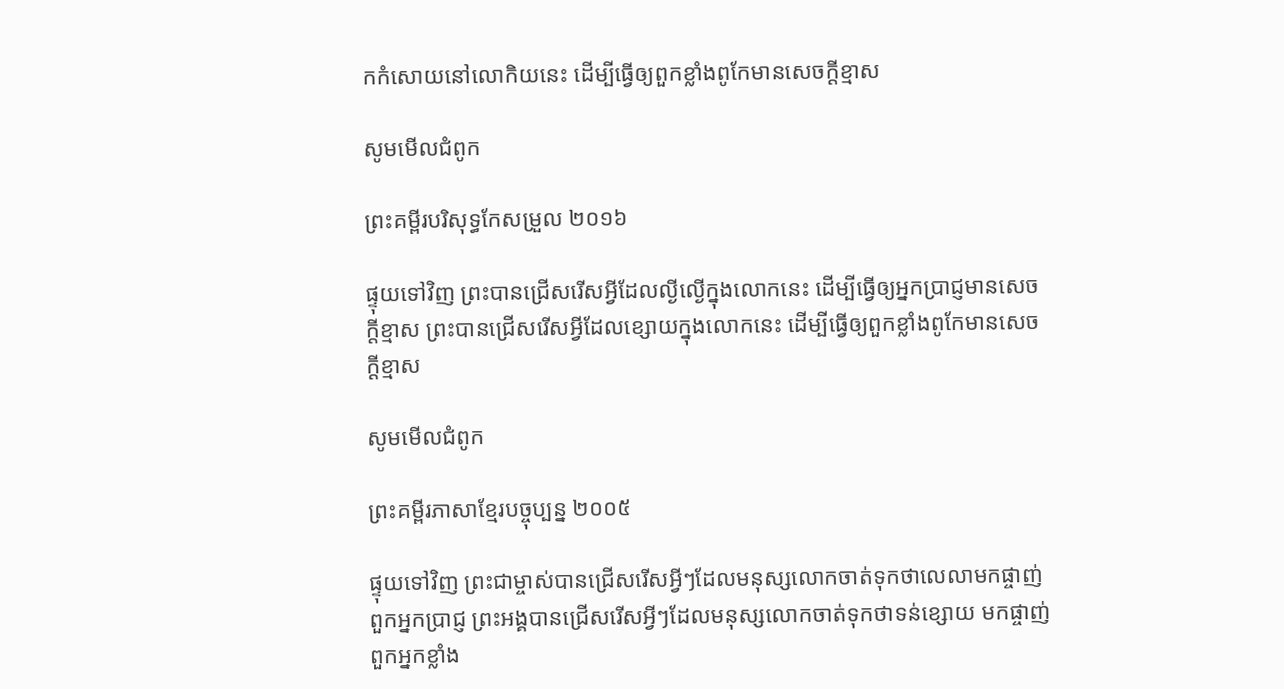កកំសោយនៅលោកិយនេះ ដើម្បីធ្វើឲ្យពួកខ្លាំងពូកែមានសេចក្ដីខ្មាស

សូមមើលជំពូក

ព្រះគម្ពីរបរិសុទ្ធកែសម្រួល ២០១៦

ផ្ទុយទៅវិញ ព្រះបានជ្រើសរើសអ្វីដែលល្ងី‌ល្ងើក្នុងលោកនេះ ដើម្បីធ្វើឲ្យអ្នកប្រាជ្ញមានសេចក្តីខ្មាស ព្រះបានជ្រើសរើសអ្វីដែលខ្សោយក្នុងលោកនេះ ដើម្បីធ្វើឲ្យពួកខ្លាំងពូកែមានសេចក្តីខ្មាស

សូមមើលជំពូក

ព្រះគម្ពីរភាសាខ្មែរបច្ចុប្បន្ន ២០០៥

ផ្ទុយទៅវិញ ព្រះ‌ជាម្ចាស់បានជ្រើសរើសអ្វីៗដែលមនុស្សលោកចាត់ទុកថាលេលាមកផ្ចាញ់ពួកអ្នកប្រាជ្ញ ព្រះអង្គបានជ្រើសរើសអ្វីៗដែលមនុស្សលោកចាត់ទុកថាទន់ខ្សោយ មកផ្ចាញ់ពួកអ្នកខ្លាំង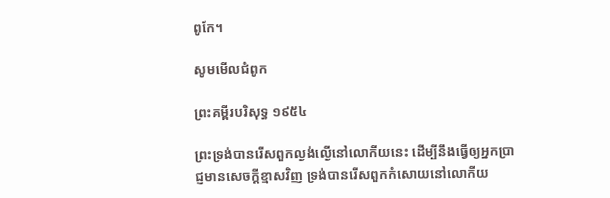ពូកែ។

សូមមើលជំពូក

ព្រះគម្ពីរបរិសុទ្ធ ១៩៥៤

ព្រះ‌ទ្រង់បានរើសពួកល្ងង់‌ល្ងើនៅលោកីយនេះ ដើម្បីនឹងធ្វើឲ្យអ្នកប្រាជ្ញមានសេចក្ដីខ្មាសវិញ ទ្រង់បានរើសពួកកំសោយនៅលោកីយ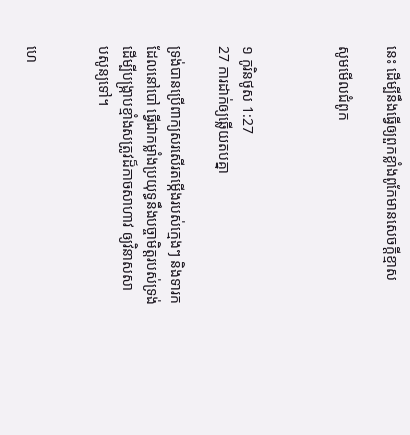នេះ ដើម្បីនឹងធ្វើឲ្យពួកខ្លាំងពូកែមានសេចក្ដីខ្មាស

សូមមើលជំពូក



១ កូរិន‌ថូស 1:27
27 ការដាក់ឲ្យឆ្លើយតបគ្នា

ទ្រង់បានប្រើពាក្យសរសើរតម្កើងរបស់ក្មេងៗ និងទារកដែលនៅបៅ ធ្វើជាកម្លាំងប្រយុទ្ធនឹងបច្ចា‌មិត្តរបស់ទ្រង់ ដើម្បីបង្ក្រាបខ្មាំងសត្រូវដ៏កាចសាហាវ ឲ្យវិនាសសាប‌សូន្យទៅ។


ហេ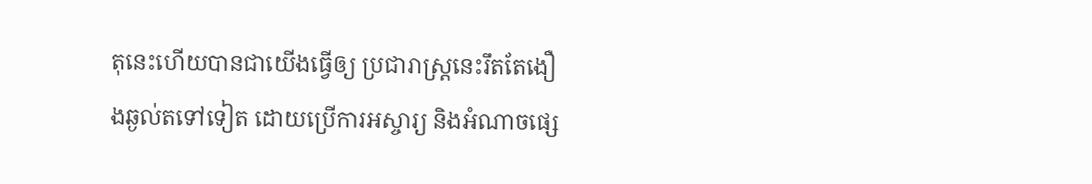តុនេះហើយបានជាយើងធ្វើឲ្យ ប្រជា‌រាស្ត្រនេះរឹតតែងឿង‌ឆ្ងល់តទៅទៀត ដោយប្រើការអស្ចារ្យ និងអំណាចផ្សេ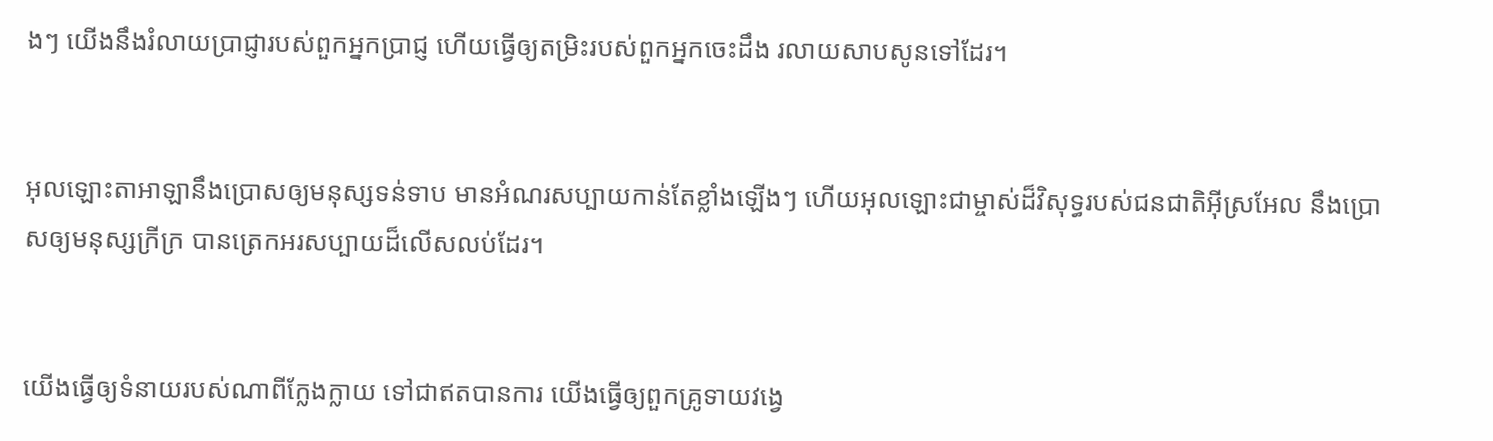ងៗ យើងនឹងរំលាយប្រាជ្ញារបស់ពួកអ្នកប្រាជ្ញ ហើយធ្វើឲ្យតម្រិះរបស់ពួកអ្នកចេះដឹង រលាយសាបសូនទៅដែរ។


អុលឡោះ‌តាអាឡានឹងប្រោសឲ្យមនុស្សទន់‌ទាប មានអំណរសប្បាយកាន់តែខ្លាំងឡើងៗ ហើយអុលឡោះជាម្ចាស់ដ៏‌វិសុទ្ធរបស់ជន‌ជាតិអ៊ីស្រ‌អែល នឹងប្រោសឲ្យមនុស្សក្រីក្រ បានត្រេកអរសប្បាយដ៏លើស‌លប់ដែរ។


យើងធ្វើឲ្យទំនាយរបស់ណាពីក្លែងក្លាយ ទៅជាឥតបានការ យើងធ្វើឲ្យពួកគ្រូទាយវង្វេ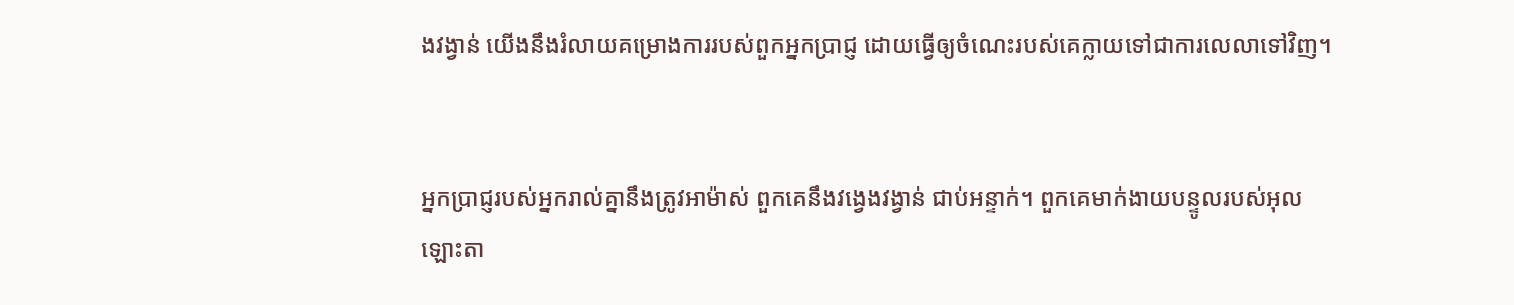ងវង្វាន់ យើងនឹងរំលាយគម្រោង‌ការរបស់ពួកអ្នកប្រាជ្ញ ដោយធ្វើឲ្យចំណេះរបស់គេក្លាយទៅជាការលេលាទៅវិញ។


អ្នកប្រាជ្ញរបស់អ្នករាល់គ្នានឹងត្រូវអាម៉ាស់ ពួកគេនឹងវង្វេង‌វង្វាន់ ជាប់អន្ទាក់។ ពួកគេមាក់‌ងាយបន្ទូលរបស់អុលឡោះ‌តា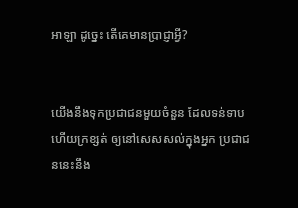អាឡា ដូច្នេះ តើគេមានប្រាជ្ញាអ្វី?


យើងនឹងទុកប្រជា‌ជនមួយចំនួន ដែលទន់‌ទាប ហើយក្រ‌ខ្សត់ ឲ្យនៅសេស‌សល់ក្នុងអ្នក ប្រជា‌ជននេះនឹង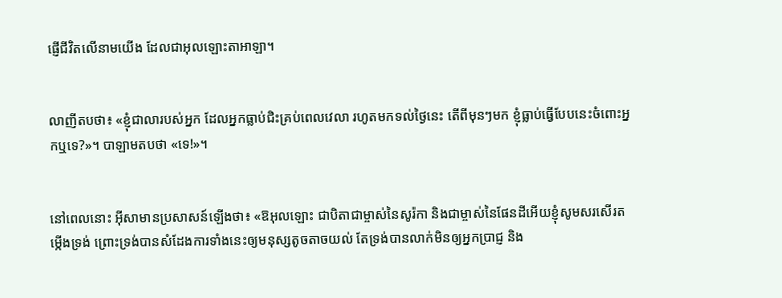ផ្ញើជីវិតលើនាមយើង ដែលជាអុលឡោះ‌តាអាឡា។


លាញីតបថា៖ «ខ្ញុំជាលារបស់អ្នក ដែលអ្នកធ្លាប់ជិះគ្រប់ពេលវេលា រហូតមកទល់ថ្ងៃនេះ តើពីមុនៗមក ខ្ញុំធ្លាប់ធ្វើបែបនេះចំពោះអ្នកឬទេ?»។ បាឡាមតបថា «ទេ!»។


នៅពេលនោះ អ៊ីសាមានប្រសាសន៍ឡើងថា៖ «ឱអុលឡោះ ជាបិតាជាម្ចាស់នៃសូរ៉កា និងជាម្ចាស់នៃផែនដីអើយខ្ញុំសូមសរ‌សើរតម្កើងទ្រង់ ព្រោះទ្រង់បានសំដែងការទាំងនេះឲ្យមនុស្សតូច‌តាចយល់ តែទ្រង់បានលាក់មិនឲ្យអ្នកប្រាជ្ញ និង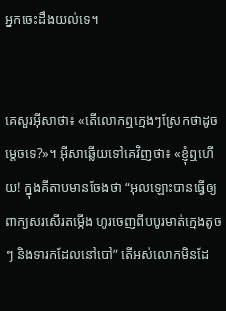អ្នកចេះដឹងយល់ទេ។


គេសួរអ៊ីសាថា៖ «តើលោកឮក្មេងៗស្រែកថាដូចម្ដេចទេ?»។ អ៊ីសាឆ្លើយទៅគេវិញថា៖ «ខ្ញុំឮហើយ! ក្នុងគីតាបមានចែងថា “អុលឡោះបានធ្វើឲ្យពាក្យសរ‌សើរតម្កើង ហូរចេញពីបបូរមាត់ក្មេងតូចៗ និងទារកដែលនៅបៅ” តើអស់លោកមិនដែ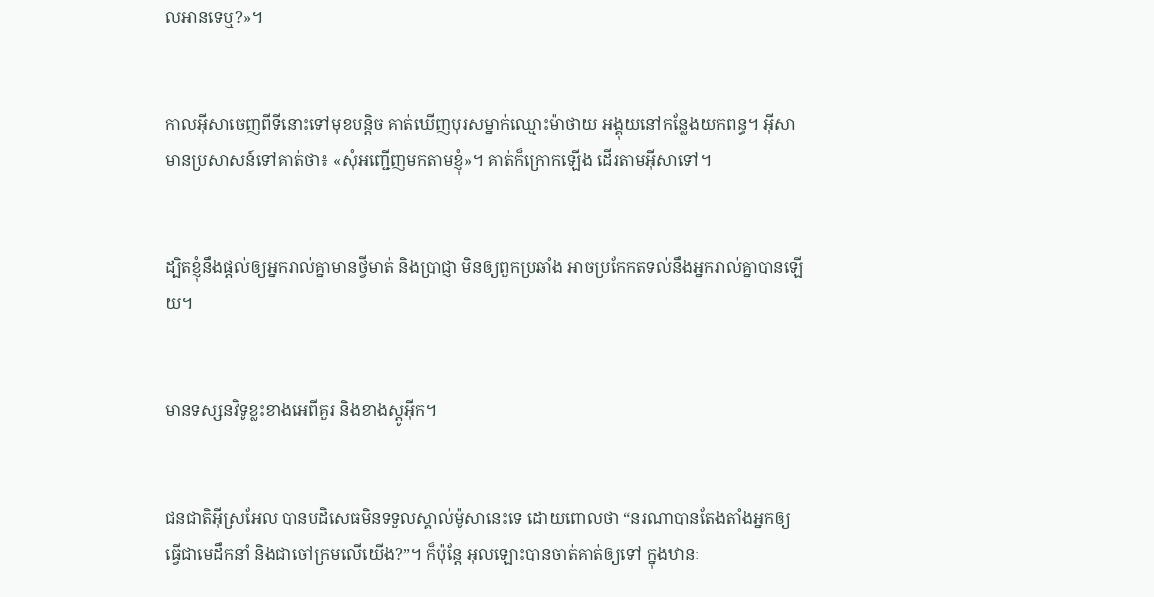លអានទេឬ?»។


កាលអ៊ីសាចេញពីទីនោះទៅមុខបន្ដិច គាត់ឃើញបុរសម្នាក់ឈ្មោះម៉ាថាយ អង្គុយនៅកន្លែងយកពន្ធ។ អ៊ីសាមានប្រសាសន៍ទៅគាត់ថា៖ «សុំអញ្ជើញមកតាមខ្ញុំ»។ គាត់ក៏ក្រោកឡើង ដើរតាមអ៊ីសាទៅ។


ដ្បិតខ្ញុំនឹងផ្ដល់ឲ្យអ្នករាល់គ្នាមានថ្វីមាត់ និងប្រាជ្ញា មិនឲ្យពួកប្រឆាំង អាចប្រកែកតទល់នឹងអ្នករាល់គ្នាបានឡើយ។


មានទស្សន‌វិទូខ្លះខាងអេពី‌គួរ និងខាងស្ដូអ៊ីក។


ជន‌ជាតិអ៊ីស្រ‌អែល បានបដិសេធមិនទទួលស្គាល់ម៉ូសានេះទេ ដោយពោលថា “នរណាបានតែងតាំងអ្នកឲ្យធ្វើជាមេដឹកនាំ និងជាចៅ‌ក្រមលើយើង?”។ ក៏ប៉ុន្ដែ អុលឡោះបានចាត់គាត់ឲ្យទៅ ក្នុងឋានៈ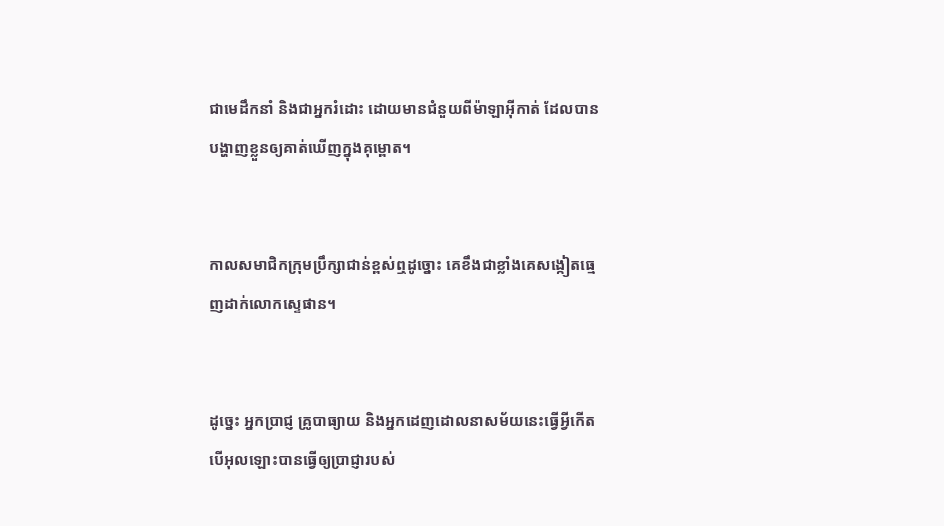ជាមេដឹកនាំ និងជាអ្នករំដោះ ដោយមានជំនួយពីម៉ាឡា‌អ៊ីកាត់ ដែលបានបង្ហាញខ្លួនឲ្យគាត់ឃើញក្នុងគុម្ពោត។


កាលសមាជិកក្រុមប្រឹក្សាជាន់ខ្ពស់ឮដូច្នោះ គេខឹងជាខ្លាំងគេសង្កៀតធ្មេញដាក់លោកស្ទេផាន។


ដូច្នេះ អ្នកប្រាជ្ញ គ្រូបាធ្យាយ និងអ្នកដេញដោលនាសម័យនេះធ្វើអ្វីកើត បើអុលឡោះបានធ្វើឲ្យប្រាជ្ញារបស់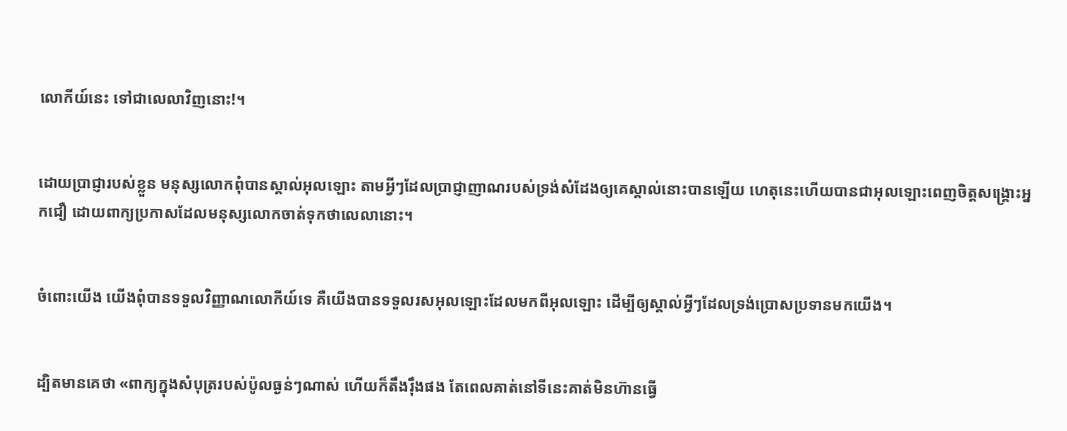លោកីយ៍នេះ ទៅជាលេលាវិញនោះ!។


ដោយប្រាជ្ញារបស់ខ្លួន មនុស្សលោកពុំបានស្គាល់អុលឡោះ តាមអ្វីៗដែលប្រាជ្ញា‌ញាណរបស់ទ្រង់សំដែងឲ្យគេស្គាល់នោះបានឡើយ ហេតុនេះហើយបានជាអុលឡោះពេញចិត្តសង្គ្រោះអ្នកជឿ ដោយពាក្យប្រកាសដែលមនុស្សលោកចាត់ទុកថាលេលានោះ។


ចំពោះយើង យើងពុំបានទទួលវិញ្ញាណលោកីយ៍ទេ គឺយើងបានទទួលរស‌អុលឡោះដែលមកពីអុលឡោះ ដើម្បីឲ្យស្គាល់អ្វីៗដែលទ្រង់ប្រោសប្រទានមកយើង។


ដ្បិតមានគេថា «ពាក្យក្នុងសំបុត្ររបស់ប៉ូលធ្ងន់ៗណាស់ ហើយក៏តឹង‌រ៉ឹងផង តែពេលគាត់នៅទីនេះគាត់មិនហ៊ានធ្វើ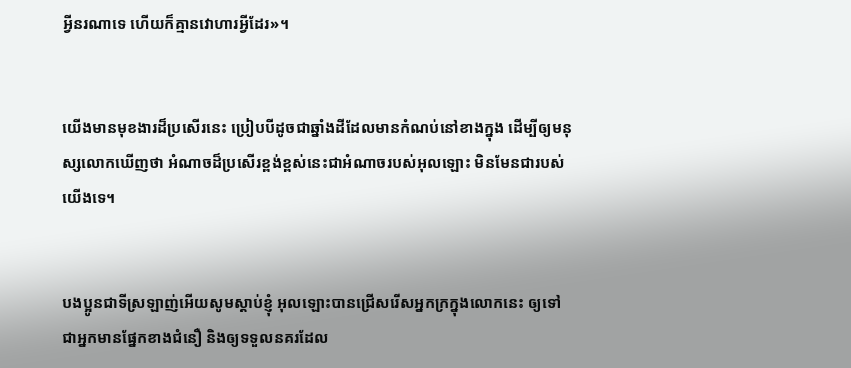អ្វីនរណាទេ ហើយក៏គ្មានវោហារអ្វីដែរ»។


យើងមានមុខ‌ងារដ៏ប្រសើរនេះ ប្រៀបបីដូចជាឆ្នាំងដីដែលមានកំណប់នៅខាងក្នុង ដើម្បីឲ្យមនុស្សលោកឃើញថា អំណាចដ៏ប្រសើរខ្ពង់‌ខ្ពស់នេះជាអំណាចរបស់អុលឡោះ មិនមែនជារបស់យើងទេ។


បងប្អូនជាទីស្រឡាញ់អើយសូមស្ដាប់ខ្ញុំ អុលឡោះបានជ្រើសរើសអ្នកក្រក្នុងលោកនេះ ឲ្យទៅជាអ្នកមានផ្នែកខាងជំនឿ និងឲ្យទទួលនគរដែល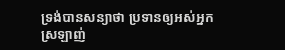ទ្រង់បានសន្យាថា ប្រទានឲ្យអស់អ្នកស្រឡាញ់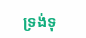ទ្រង់ទុ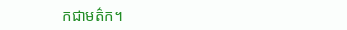កជាមត៌ក។